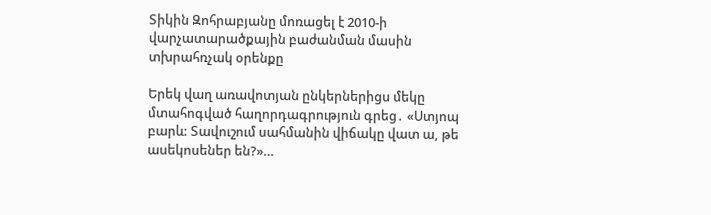Տիկին Զոհրաբյանը մոռացել է 2010-ի վարչատարածքային բաժանման մասին տխրահռչակ օրենքը

Երեկ վաղ առավոտյան ընկերներիցս մեկը մտահոգված հաղորդագրություն գրեց․ «Ստյոպ բարև: Տավուշում սահմանին վիճակը վատ ա, թե ասեկոսեներ են?»…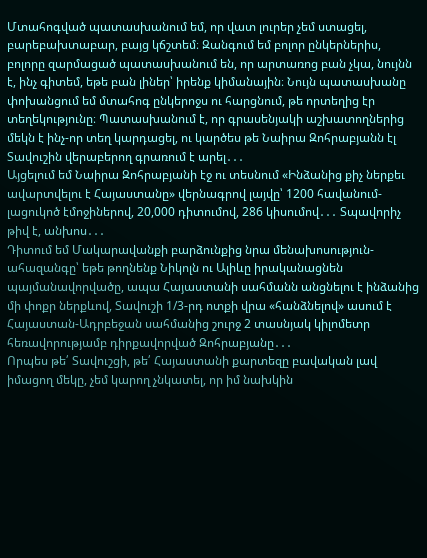Մտահոգված պատասխանում եմ, որ վատ լուրեր չեմ ստացել, բարեբախտաբար, բայց կճշտեմ։ Զանգում եմ բոլոր ընկերներիս, բոլորը զարմացած պատասխանում են, որ արտառոց բան չկա, նույնն է, ինչ գիտեմ, եթե բան լիներ՝ իրենք կիմանային։ Նույն պատասխանը փոխանցում եմ մտահոգ ընկերոջս ու հարցնում, թե որտեղից էր տեղեկությունը։ Պատասխանում է, որ գրասենյակի աշխատողներից մեկն է ինչ-որ տեղ կարդացել, ու կարծես թե Նաիրա Զոհրաբյանն էլ Տավուշին վերաբերող գրառում է արել․․․
Այցելում եմ Նաիրա Զոհրաբյանի էջ ու տեսնում «Ինձանից քիչ ներքեւ ավարտվելու է Հայաստանը» վերնագրով լայվը՝ 1200 հավանում-լացուկոծ էմոջիներով, 20,000 դիտումով, 286 կիսումով․․․ Տպավորիչ թիվ է, անխոս․․․
Դիտում եմ Մակարավանքի բարձունքից նրա մենախոսություն-ահազանգը՝ եթե թողնենք Նիկոլն ու Ալիևը իրականացնեն պայմանավորվածը, ապա Հայաստանի սահմանն անցնելու է ինձանից մի փոքր ներքևով, Տավուշի 1/3-րդ ոտքի վրա «հանձնելով» ասում է Հայաստան-Ադրբեջան սահմանից շուրջ 2 տասնյակ կիլոմետր հեռավորությամբ դիրքավորված Զոհրաբյանը․․․
Որպես թե՛ Տավուշցի, թե՛ Հայաստանի քարտեզը բավական լավ իմացող մեկը, չեմ կարող չնկատել, որ իմ նախկին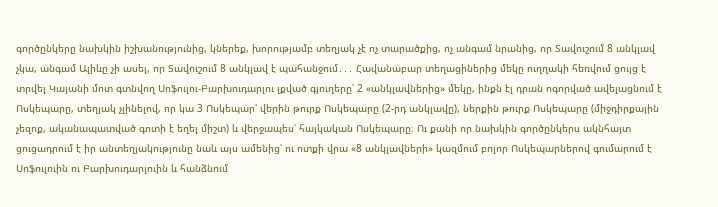գործընկերը նախկին իշխանությունից, կներեք, խորությամբ տեղյակ չէ ոչ տարածքից, ոչ անգամ նրանից, որ Տավուշում 8 անկլավ չկա, անգամ Ալիևը չի ասել, որ Տավուշում 8 անկլավ է պահանջում․․․ Հավանաբար տեղացիներից մեկը ուղղակի հեռվում ցույց է տրվել Կայանի մոտ գտնվող Սոֆուլու-Բարխուդարլու լքված գյուղերը՝ 2 «անկլավներից» մեկը, ինքն էլ դրան ոգորված ավելացնում է Ոսկեպարը, տեղյակ չլինելով, որ կա 3 Ոսկեպար՝ վերին թուրք Ոսկեպարը (2-րդ անկլավը), ներքին թուրք Ոսկեպարը (միջդիրքային չեզոք, ականապատված գոտի է եղել միշտ) և վերջապես՝ հայկական Ոսկեպարը։ Ու քանի որ նախկին գործընկերս ակնհայտ ցուցադրում է իր անտեղյակությունը նաև այս ամենից՝ ու ոտքի վրա «8 անկլավների» կազմում բոլոր Ոսկեպարներով գումարում է Սոֆուլուին ու Բարխուդարլուին և հանձնում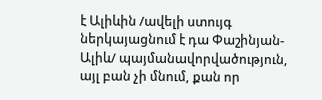է Ալիևին /ավելի ստույգ ներկայացնում է դա Փաշինյան-Ալիև/ պայմանավորվածություն, այլ բան չի մնում, քան որ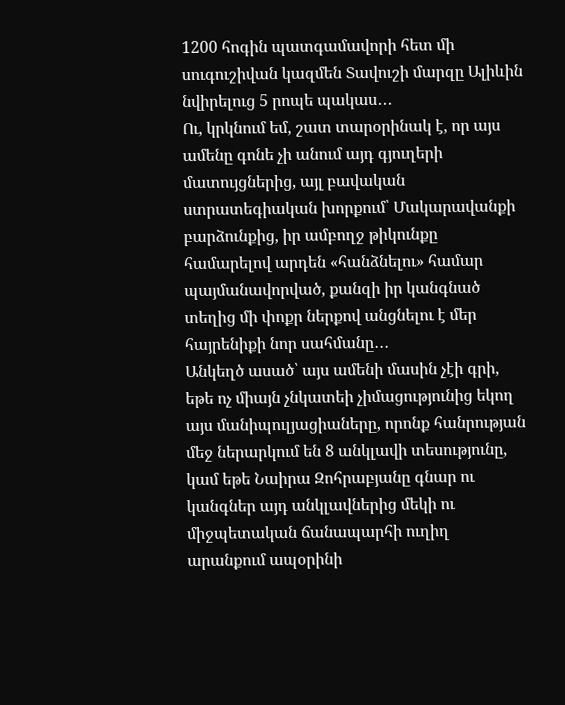1200 հոգին պատգամավորի հետ մի սուգուշիվան կազմեն Տավուշի մարզը Ալիևին նվիրելուց 5 րոպե պակաս․․․
Ու, կրկնում եմ, շատ տարօրինակ է, որ այս ամենը գոնե չի անում այդ գյուղերի մատույցներից, այլ բավական ստրատեգիական խորքում՝ Մակարավանքի բարձունքից, իր ամբողջ թիկունքը համարելով արդեն «հանձնելու» համար պայմանավորված, քանզի իր կանգնած տեղից մի փոքր ներքով անցնելու է մեր հայրենիքի նոր սահմանը․․․
Անկեղծ ասած՝ այս ամենի մասին չէի գրի, եթե ոչ միայն չնկատեի չիմացությունից եկող այս մանիպուլյացիաները, որոնք հանրության մեջ ներարկում են 8 անկլավի տեսությունը, կամ եթե Նաիրա Զոհրաբյանը գնար ու կանգներ այդ անկլավներից մեկի ու միջպետական ճանապարհի ուղիղ արանքում ապօրինի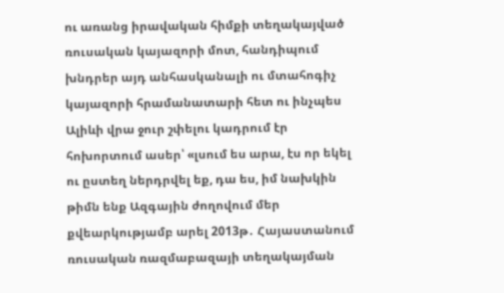ու առանց իրավական հիմքի տեղակայված ռուսական կայազորի մոտ, հանդիպում խնդրեր այդ անհասկանալի ու մտահոգիչ կայազորի հրամանատարի հետ ու ինչպես Ալիևի վրա ջուր շփելու կադրում էր հոխորտում ասեր՝ «լսում ես արա, էս որ եկել ու ըստեղ ներդրվել եք, դա ես, իմ նախկին թիմն ենք Ազգային ժողովում մեր քվեարկությամբ արել 2013թ․ Հայաստանում ռուսական ռազմաբազայի տեղակայման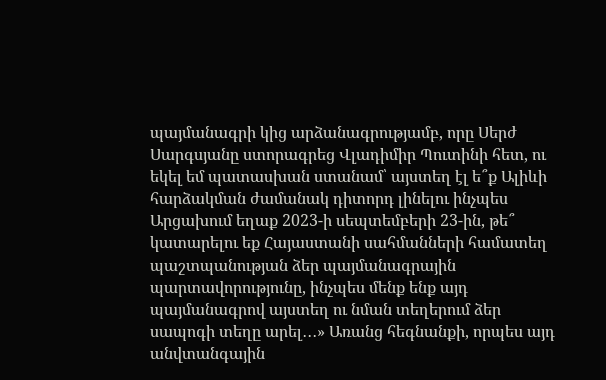պայմանագրի կից արձանագրությամբ, որը Սերժ Սարգսյանը ստորագրեց Վլադիմիր Պուտինի հետ, ու եկել եմ պատասխան ստանամ՝ այստեղ էլ ե՞ք Ալիևի հարձակման ժամանակ դիտորդ լինելու ինչպես Արցախում եղաք 2023-ի սեպտեմբերի 23-ին, թե՞ կատարելու եք Հայաստանի սահմանների համատեղ պաշտպանության ձեր պայմանագրային պարտավորությունը, ինչպես մենք ենք այդ պայմանագրով այստեղ ու նման տեղերում ձեր սապոգի տեղը արել․․․» Առանց հեգնանքի, որպես այդ անվտանգային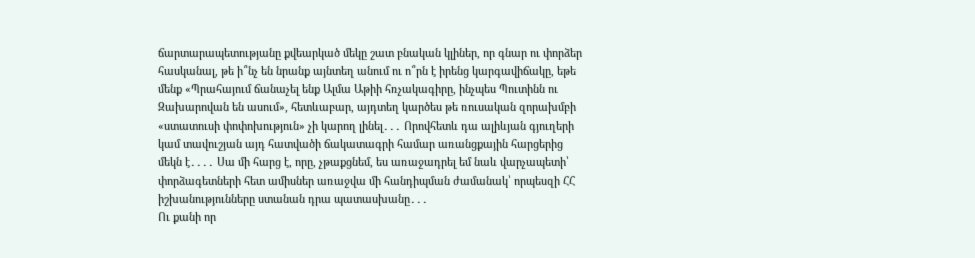ճարտարապետությանը քվեարկած մեկը շատ բնական կլիներ, որ գնար ու փորձեր հասկանալ, թե ի՞նչ են նրանք այնտեղ անում ու ո՞րն է իրենց կարգավիճակը, եթե մենք «Պրահայում ճանաչել ենք Ալմա Աթիի հռչակագիրը, ինչպես Պուտինն ու Զախարովան են ասում», հետևաբար, այդտեղ կարծես թե ռուսական զորախմբի «ստատուսի փոփոխություն» չի կարող լինել․․․ Որովհետև դա ալիևյան գյուղերի կամ տավուշյան այդ հատվածի ճակատագրի համար առանցքային հարցերից մեկն է․․․․ Սա մի հարց է, որը, չթաքցնեմ, ես առաջադրել եմ նաև վարչապետի՝ փորձագետների հետ ամիսներ առաջվա մի հանդիպման ժամանակ՝ որպեսզի ՀՀ իշխանությունները ստանան դրա պատասխանը․․․
Ու քանի որ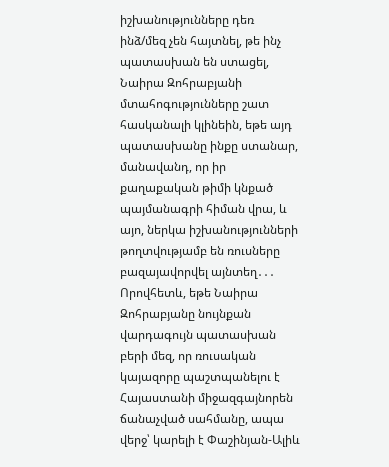իշխանությունները դեռ ինձ/մեզ չեն հայտնել, թե ինչ պատասխան են ստացել, Նաիրա Զոհրաբյանի մտահոգությունները շատ հասկանալի կլինեին, եթե այդ պատասխանը ինքը ստանար, մանավանդ, որ իր քաղաքական թիմի կնքած պայմանագրի հիման վրա, և այո, ներկա իշխանությունների թողտվությամբ են ռուսները բազայավորվել այնտեղ․․․ Որովհետև, եթե Նաիրա Զոհրաբյանը նույնքան վարդագույն պատասխան բերի մեզ, որ ռուսական կայազորը պաշտպանելու է Հայաստանի միջազգայնորեն ճանաչված սահմանը, ապա վերջ՝ կարելի է Փաշինյան-Ալիև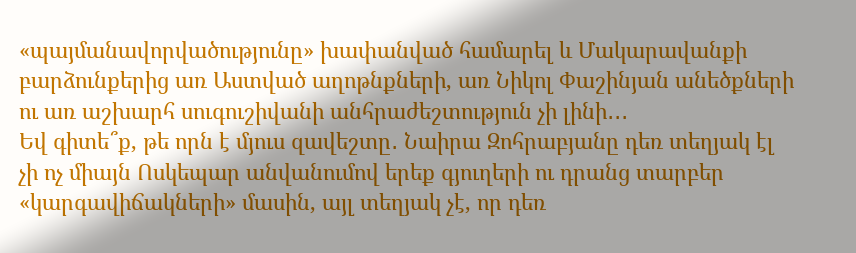«պայմանավորվածությունը» խափանված համարել և Մակարավանքի բարձունքերից առ Աստված աղոթնքների, առ Նիկոլ Փաշինյան անեծքների ու առ աշխարհ սուգուշիվանի անհրաժեշտություն չի լինի․․․
Եվ գիտե՞ք, թե որն է մյուս զավեշտը․ Նաիրա Զոհրաբյանը դեռ տեղյակ էլ չի ոչ միայն Ոսկեպար անվանումով երեք գյուղերի ու դրանց տարբեր «կարգավիճակների» մասին, այլ տեղյակ չէ, որ դեռ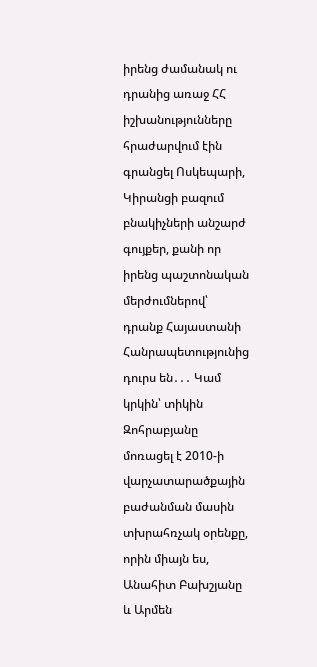իրենց ժամանակ ու դրանից առաջ ՀՀ իշխանությունները հրաժարվում էին գրանցել Ոսկեպարի, Կիրանցի բազում բնակիչների անշարժ գույքեր, քանի որ իրենց պաշտոնական մերժումներով՝ դրանք Հայաստանի Հանրապետությունից դուրս են․․․ Կամ կրկին՝ տիկին Զոհրաբյանը մոռացել է 2010-ի վարչատարածքային բաժանման մասին տխրահռչակ օրենքը, որին միայն ես, Անահիտ Բախշյանը և Արմեն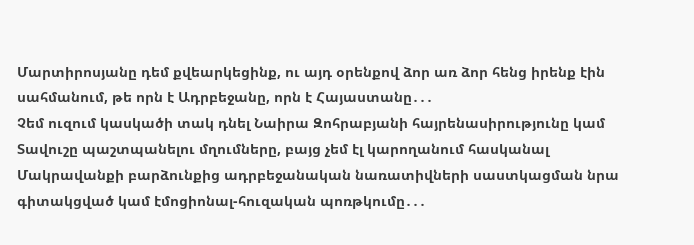Մարտիրոսյանը դեմ քվեարկեցինք, ու այդ օրենքով ձոր առ ձոր հենց իրենք էին սահմանում, թե որն է Ադրբեջանը, որն է Հայաստանը․․․
Չեմ ուզում կասկածի տակ դնել Նաիրա Զոհրաբյանի հայրենասիրությունը կամ Տավուշը պաշտպանելու մղումները, բայց չեմ էլ կարողանում հասկանալ Մակրավանքի բարձունքից ադրբեջանական նառատիվների սաստկացման նրա գիտակցված կամ էմոցիոնալ-հուզական պոռթկումը․․․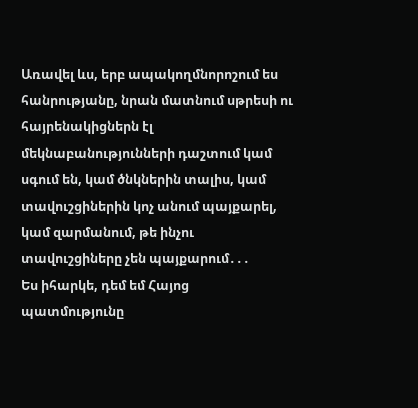Առավել ևս, երբ ապակողմնորոշում ես հանրությանը, նրան մատնում սթրեսի ու հայրենակիցներն էլ մեկնաբանությունների դաշտում կամ սգում են, կամ ծնկներին տալիս, կամ տավուշցիներին կոչ անում պայքարել, կամ զարմանում, թե ինչու տավուշցիները չեն պայքարում․․․
Ես իհարկե, դեմ եմ Հայոց պատմությունը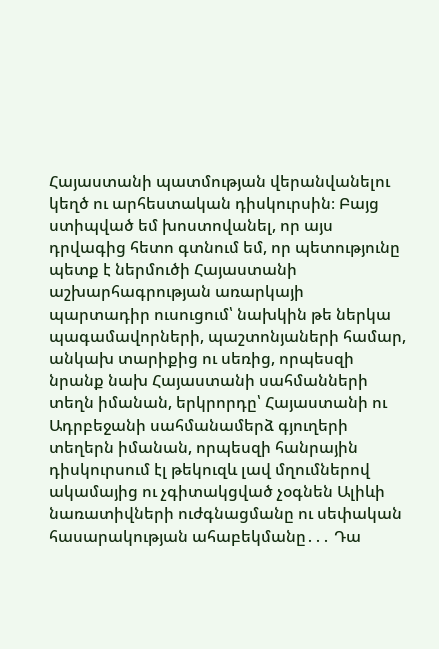Հայաստանի պատմության վերանվանելու կեղծ ու արհեստական դիսկուրսին։ Բայց ստիպված եմ խոստովանել, որ այս դրվագից հետո գտնում եմ, որ պետությունը պետք է ներմուծի Հայաստանի աշխարհագրության առարկայի պարտադիր ուսուցում՝ նախկին թե ներկա պագամավորների, պաշտոնյաների համար, անկախ տարիքից ու սեռից, որպեսզի նրանք նախ Հայաստանի սահմանների տեղն իմանան, երկրորդը՝ Հայաստանի ու Ադրբեջանի սահմանամերձ գյուղերի տեղերն իմանան, որպեսզի հանրային դիսկուրսում էլ թեկուզև լավ մղումներով ակամայից ու չգիտակցված չօգնեն Ալիևի նառատիվների ուժգնացմանը ու սեփական հասարակության ահաբեկմանը․․․ Դա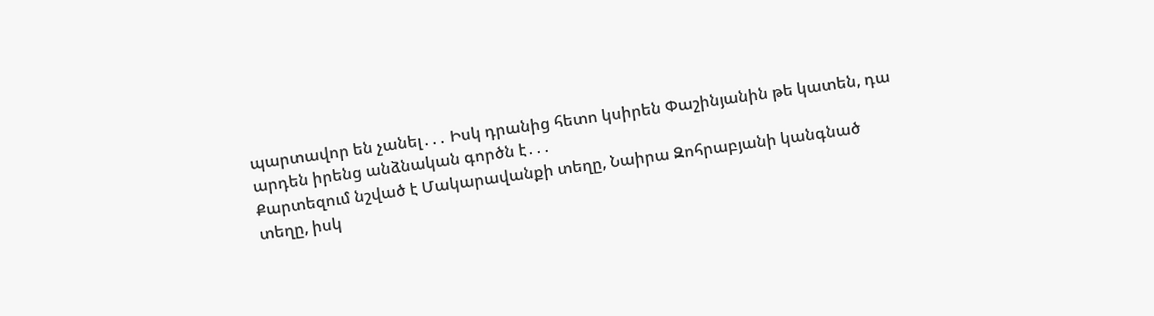պարտավոր են չանել․․․ Իսկ դրանից հետո կսիրեն Փաշինյանին թե կատեն, դա արդեն իրենց անձնական գործն է․․․
Քարտեզում նշված է Մակարավանքի տեղը, Նաիրա Զոհրաբյանի կանգնած տեղը, իսկ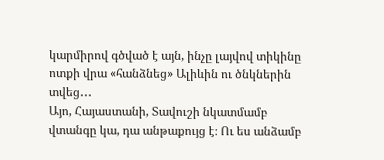կարմիրով գծված է այն, ինչը լայվով տիկինը ոտքի վրա «հանձնեց» Ալիևին ու ծնկներին տվեց․․․
Այո, Հայաստանի, Տավուշի նկատմամբ վտանգը կա, դա անթաքույց է։ Ու ես անձամբ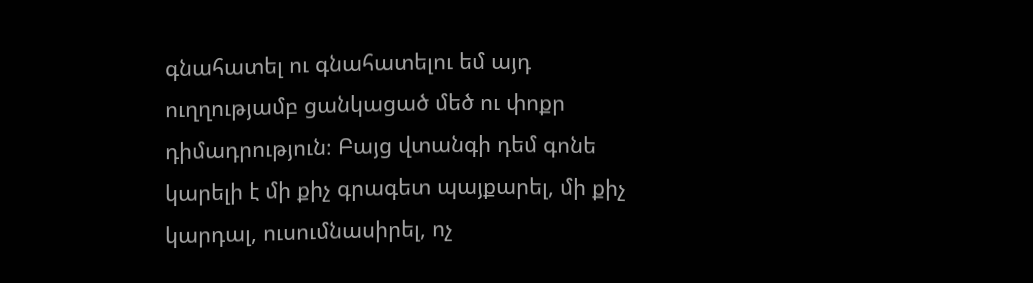գնահատել ու գնահատելու եմ այդ ուղղությամբ ցանկացած մեծ ու փոքր դիմադրություն։ Բայց վտանգի դեմ գոնե կարելի է մի քիչ գրագետ պայքարել, մի քիչ կարդալ, ուսումնասիրել, ոչ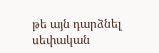թե այն դարձնել սեփական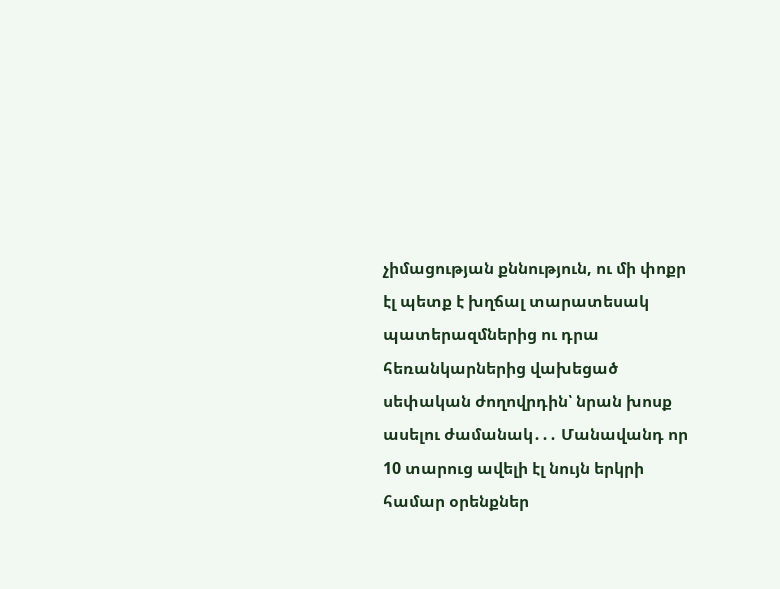չիմացության քննություն, ու մի փոքր էլ պետք է խղճալ տարատեսակ պատերազմներից ու դրա հեռանկարներից վախեցած սեփական ժողովրդին՝ նրան խոսք ասելու ժամանակ․․․ Մանավանդ որ 10 տարուց ավելի էլ նույն երկրի համար օրենքներ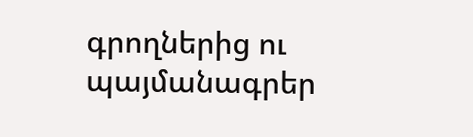գրողներից ու պայմանագրեր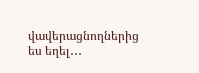վավերացնողներից ես եղել․․․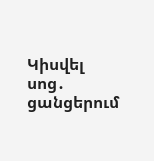Կիսվել սոց․ ցանցերում